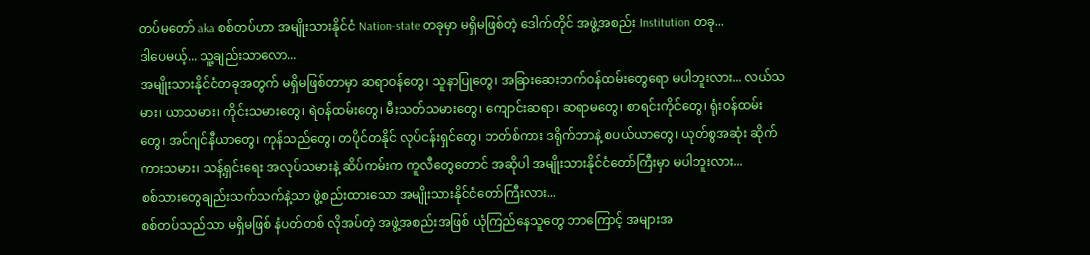တပ်မတော် aka စစ်တပ်ဟာ အမျိုးသားနိုင်ငံ Nation-state တခုမှာ မရှိမဖြစ်တဲ့ ဒေါက်တိုင် အဖွဲ့အစည်း Institution တခု...
ဒါပေမယ့်... သူ့ချည်းသာလော...
အမျိုးသားနိုင်ငံတခုအတွက် မရှိမဖြစ်တာမှာ ဆရာဝန်တွေ၊ သူနာပြုတွေ၊ အခြားဆေးဘက်ဝန်ထမ်းတွေရော မပါဘူးလား... လယ်သမား၊ ယာသမား၊ ကိုင်းသမားတွေ၊ ရဲဝန်ထမ်းတွေ၊ မီးသတ်သမားတွေ၊ ကျောင်းဆရာ၊ ဆရာမတွေ၊ စာရင်းကိုင်တွေ၊ ရုံးဝန်ထမ်းတွေ၊ အင်ဂျင်နီယာတွေ၊ ကုန်သည်တွေ၊ တပိုင်တနိုင် လုပ်ငန်းရှင်တွေ၊ ဘတ်စ်ကား ဒရိုက်ဘာနဲ့ စပယ်ယာတွေ၊ ယုတ်စွအဆုံး ဆိုက်ကားသမား၊ သန့်ရှင်းရေး အလုပ်သမားနဲ့ ဆိပ်ကမ်းက ကူလီတွေတောင် အဆိုပါ အမျိုးသားနိုင်ငံတော်ကြီးမှာ မပါဘူးလား...
စစ်သားတွေချည်းသက်သက်နဲ့သာ ဖွဲ့စည်းထားသော အမျိုးသားနိုင်ငံတော်ကြီးလား...
စစ်တပ်သည်သာ မရှိမဖြစ် နံပတ်တစ် လိုအပ်တဲ့ အဖွဲ့အစည်းအဖြစ် ယုံကြည်နေသူတွေ ဘာကြောင့် အများအ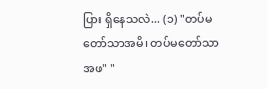ပြား ရှိနေသလဲ... (၁) "တပ်မတော်သာအမိ၊ တပ်မတော်သာအဖ" "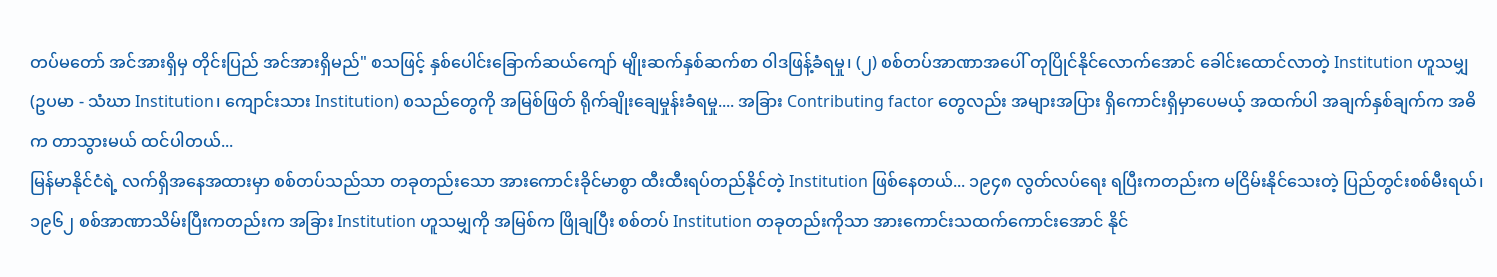တပ်မတော် အင်အားရှိမှ တိုင်းပြည် အင်အားရှိမည်" စသဖြင့် နှစ်ပေါင်းခြောက်ဆယ်ကျော် မျိုးဆက်နှစ်ဆက်စာ ဝါဒဖြန့်ခံရမှု၊ (၂) စစ်တပ်အာဏာအပေါ် တုပြိုင်နိုင်လောက်အောင် ခေါင်းထောင်လာတဲ့ Institution ဟူသမျှ (ဥပမာ - သံဃာ Institution၊ ကျောင်းသား Institution) စသည်တွေကို အမြစ်ဖြတ် ရိုက်ချိုးချေမှုန်းခံရမှု.... အခြား Contributing factor တွေလည်း အများအပြား ရှိကောင်းရှိမှာပေမယ့် အထက်ပါ အချက်နှစ်ချက်က အဓိက တာသွားမယ် ထင်ပါတယ်...
မြန်မာနိုင်ငံရဲ့ လက်ရှိအနေအထားမှာ စစ်တပ်သည်သာ တခုတည်းသော အားကောင်းခိုင်မာစွာ ထီးထီးရပ်တည်နိုင်တဲ့ Institution ဖြစ်နေတယ်... ၁၉၄၈ လွတ်လပ်ရေး ရပြီးကတည်းက မငြိမ်းနိုင်သေးတဲ့ ပြည်တွင်းစစ်မီးရယ်၊ ၁၉၆၂ စစ်အာဏာသိမ်းပြီးကတည်းက အခြား Institution ဟူသမျှကို အမြစ်က ဖြိုချပြီး စစ်တပ် Institution တခုတည်းကိုသာ အားကောင်းသထက်ကောင်းအောင် နိုင်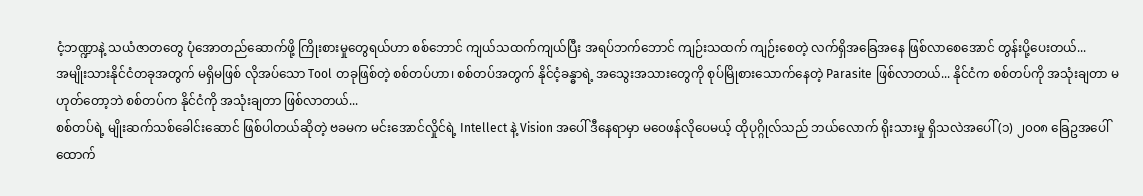ငံ့ဘဏ္ဍာနဲ့ သယံဇာတတွေ ပုံအောတည်ဆောက်ဖို့ ကြိုးစားမှုတွေရယ်ဟာ စစ်ဘောင် ကျယ်သထက်ကျယ်ပြီး အရပ်ဘက်ဘောင် ကျဉ်းသထက် ကျဉ်းစေတဲ့ လက်ရှိအခြေအနေ ဖြစ်လာစေအောင် တွန်းပို့ပေးတယ်...
အမျိုးသားနိုင်ငံတခုအတွက် မရှိမဖြစ် လိုအပ်သော Tool တခုဖြစ်တဲ့ စစ်တပ်ဟာ၊ စစ်တပ်အတွက် နိုင်ငံ့ခန္ဓာရဲ့ အသွေးအသားတွေကို စုပ်မြိုစားသောက်နေတဲ့ Parasite ဖြစ်လာတယ်... နိုင်ငံက စစ်တပ်ကို အသုံးချတာ မဟုတ်တော့ဘဲ စစ်တပ်က နိုင်ငံကို အသုံးချတာ ဖြစ်လာတယ်...
စစ်တပ်ရဲ့ မျိုးဆက်သစ်ခေါင်းဆောင် ဖြစ်ပါတယ်ဆိုတဲ့ ဗခမက မင်းအောင်လှိုင်ရဲ့ Intellect နဲ့ Vision အပေါ် ဒီနေရာမှာ မဝေဖန်လိုပေမယ့် ထိုပုဂ္ဂိုလ်သည် ဘယ်လောက် ရိုးသားမှု ရှိသလဲအပေါ် (၁) ၂၀၀၈ ခြေဥအပေါ် ထောက်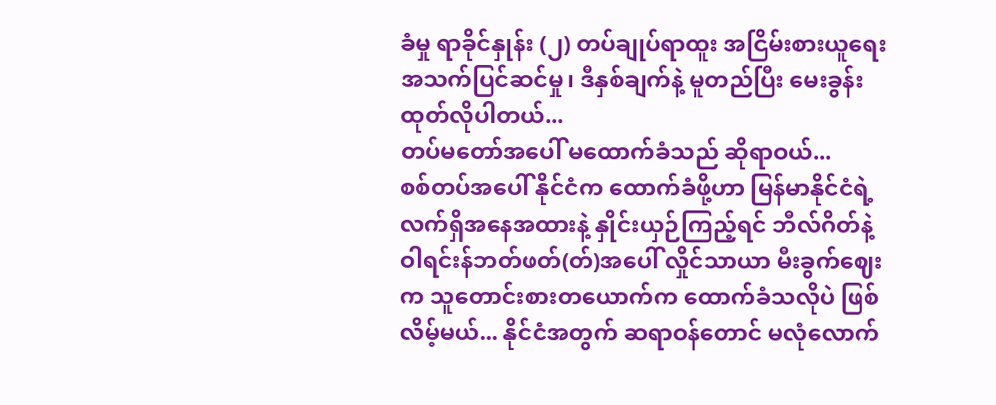ခံမှု ရာခိုင်နှုန်း (၂) တပ်ချုပ်ရာထူး အငြိမ်းစားယူရေး အသက်ပြင်ဆင်မှု၊ ဒီနှစ်ချက်နဲ့ မူတည်ပြီး မေးခွန်းထုတ်လိုပါတယ်...
တပ်မတော်အပေါ် မထောက်ခံသည် ဆိုရာဝယ်...
စစ်တပ်အပေါ် နိုင်ငံက ထောက်ခံဖို့ဟာ မြန်မာနိုင်ငံရဲ့ လက်ရှိအနေအထားနဲ့ နှိုင်းယှဉ်ကြည့်ရင် ဘီလ်ဂိတ်နဲ့ ဝါရင်းန်ဘတ်ဖတ်(တ်)အပေါ် လှိုင်သာယာ မီးခွက်ဈေးက သူတောင်းစားတယောက်က ထောက်ခံသလိုပဲ ဖြစ်လိမ့်မယ်... နိုင်ငံအတွက် ဆရာဝန်တောင် မလုံလောက်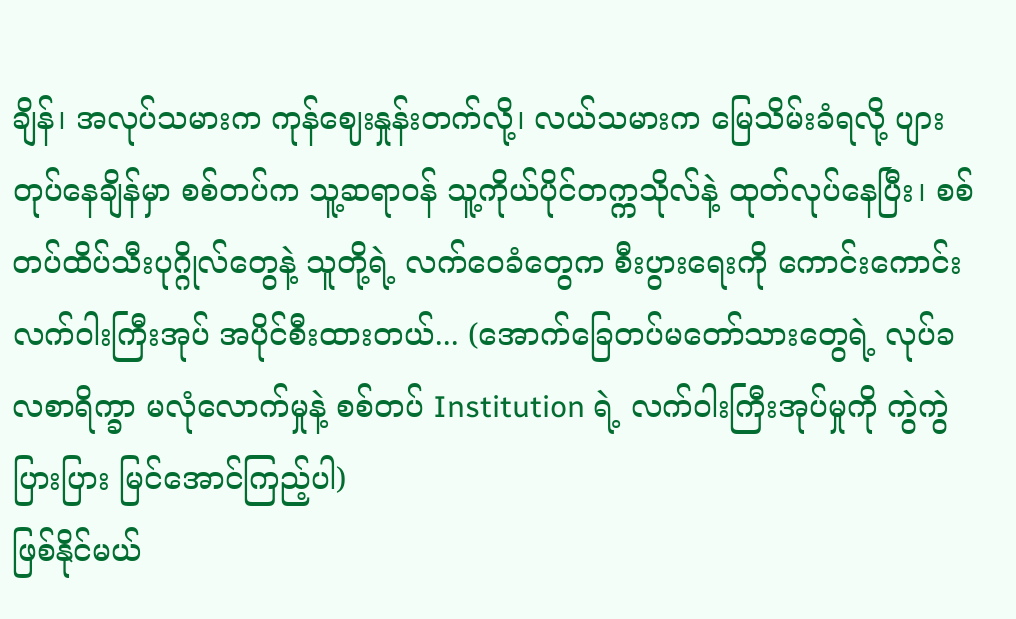ချိန်၊ အလုပ်သမားက ကုန်ဈေးနှုန်းတက်လို့၊ လယ်သမားက မြေသိမ်းခံရလို့ ပျားတုပ်နေချိန်မှာ စစ်တပ်က သူ့ဆရာဝန် သူ့ကိုယ်ပိုင်တက္ကသိုလ်နဲ့ ထုတ်လုပ်နေပြီး၊ စစ်တပ်ထိပ်သီးပုဂ္ဂိုလ်တွေနဲ့ သူတို့ရဲ့ လက်ဝေခံတွေက စီးပွားရေးကို ကောင်းကောင်း လက်ဝါးကြီးအုပ် အပိုင်စီးထားတယ်... (အောက်ခြေတပ်မတော်သားတွေရဲ့ လုပ်ခလစာရိက္ခာ မလုံလောက်မှုနဲ့ စစ်တပ် Institution ရဲ့ လက်ဝါးကြီးအုပ်မှုကို ကွဲကွဲပြားပြား မြင်အောင်ကြည့်ပါ)
ဖြစ်နိုင်မယ်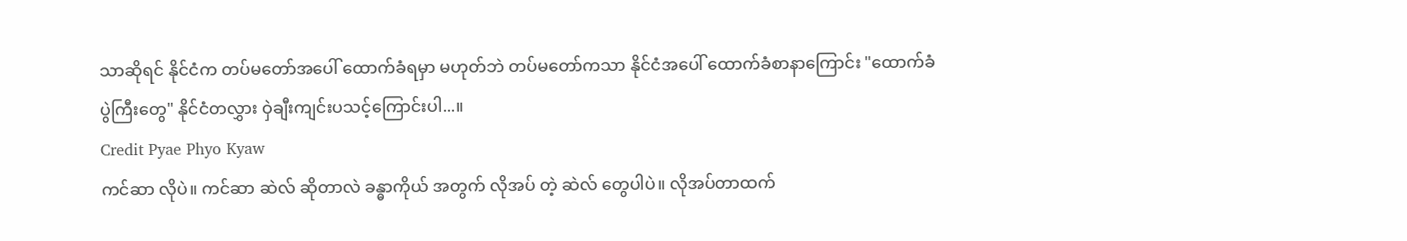သာဆိုရင် နိုင်ငံက တပ်မတော်အပေါ် ထောက်ခံရမှာ မဟုတ်ဘဲ တပ်မတော်ကသာ နိုင်ငံအပေါ် ထောက်ခံစာနာကြောင်း "ထောက်ခံပွဲကြီးတွေ" နိုင်ငံတလွှား ဝှဲချီးကျင်းပသင့်ကြောင်းပါ...။
Credit Pyae Phyo Kyaw
ကင်ဆာ လိုပဲ။ ကင်ဆာ ဆဲလ် ဆိုတာလဲ ခန္ဓာကိုယ် အတွက် လိုအပ် တဲ့ ဆဲလ် တွေပါပဲ။ လိုအပ်တာထက်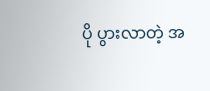ပို ပွားလာတဲ့ အ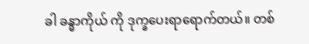ခါ ခန္ဓာကိုယ် ကို ဒုက္ခပေးရာရောက်တယ်။ တစ်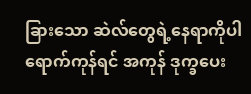ခြားသော ဆဲလ်တွေရဲ့နေရာကိုပါ ရောက်ကုန်ရင် အကုန် ဒုက္ခပေး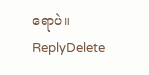ရောပဲ။
ReplyDelete